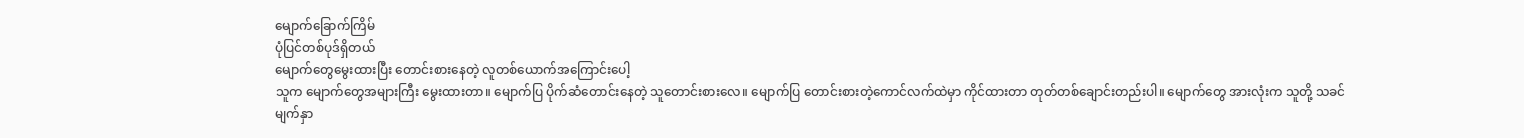မျောက်ခြောက်ကြိမ်
ပုံပြင်တစ်ပုဒ်ရှိတယ်
မျောက်တွေမွေးထားပြီး တောင်းစားနေတဲ့ လူတစ်ယောက်အကြောင်းပေါ့
သူက မျောက်တွေအများကြီး မွေးထားတာ။ မျောက်ပြ ပိုက်ဆံတောင်းနေတဲ့ သူတောင်းစားလေ။ မျောက်ပြ တောင်းစားတဲ့ကောင်လက်ထဲမှာ ကိုင်ထားတာ တုတ်တစ်ချောင်းတည်းပါ။ မျောက်တွေ အားလုံးက သူတို့ သခင်မျက်နှာ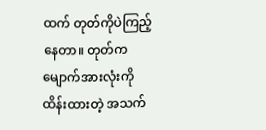ထက် တုတ်ကိုပဲကြည့်နေတာ။ တုတ်က မျောက်အားလုံးကို ထိန်းထားတဲ့ အသက်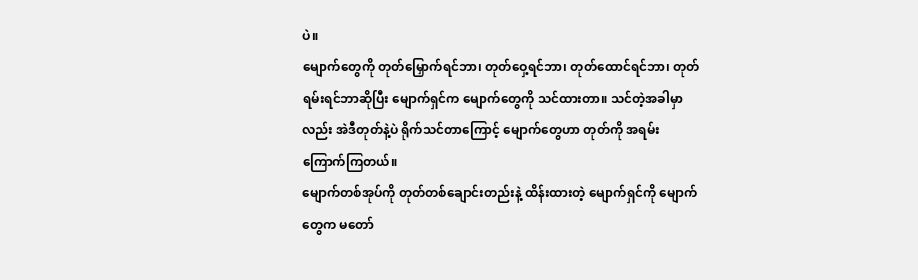ပဲ။
မျောက်တွေကို တုတ်မြှောက်ရင်ဘာ၊ တုတ်ဝှေ့ရင်ဘာ၊ တုတ်ထောင်ရင်ဘာ၊ တုတ်ရမ်းရင်ဘာဆိုပြီး မျောက်ရှင်က မျောက်တွေကို သင်ထားတာ။ သင်တဲ့အခါမှာလည်း အဲဒီတုတ်နဲ့ပဲ ရိုက်သင်တာကြောင့် မျောက်တွေဟာ တုတ်ကို အရမ်းကြောက်ကြတယ်။
မျောက်တစ်အုပ်ကို တုတ်တစ်ချောင်းတည်းနဲ့ ထိန်းထားတဲ့ မျောက်ရှင်ကို မျောက်တွေက မတော်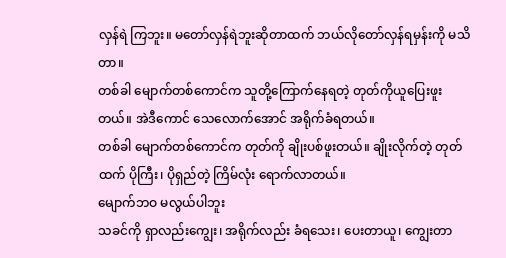လှန်ရဲ ကြဘူး။ မတော်လှန်ရဲဘူးဆိုတာထက် ဘယ်လိုတော်လှန်ရမှန်းကို မသိတာ။
တစ်ခါ မျောက်တစ်ကောင်က သူတို့ကြောက်နေရတဲ့ တုတ်ကိုယူပြေးဖူးတယ်။ အဲဒီကောင် သေလောက်အောင် အရိုက်ခံရတယ်။
တစ်ခါ မျောက်တစ်ကောင်က တုတ်ကို ချိုးပစ်ဖူးတယ်။ ချိုးလိုက်တဲ့ တုတ်ထက် ပိုကြီး၊ ပိုရှည်တဲ့ ကြိမ်လုံး ရောက်လာတယ်။
မျောက်ဘဝ မလွယ်ပါဘူး
သခင်ကို ရှာလည်းကျွေး၊ အရိုက်လည်း ခံရသေး၊ ပေးတာယူ၊ ကျွေးတာ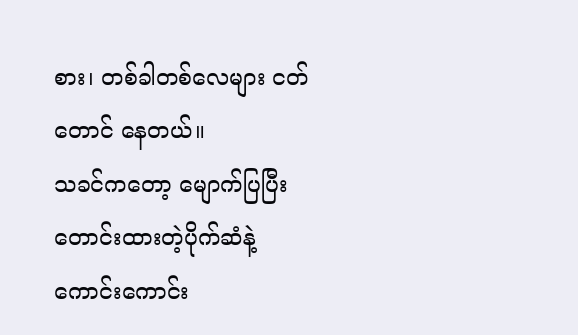စား၊ တစ်ခါတစ်လေများ ငတ်တောင် နေတယ်။
သခင်ကတော့ မျောက်ပြပြီး တောင်းထားတဲ့ပိုက်ဆံနဲ့ ကောင်းကောင်း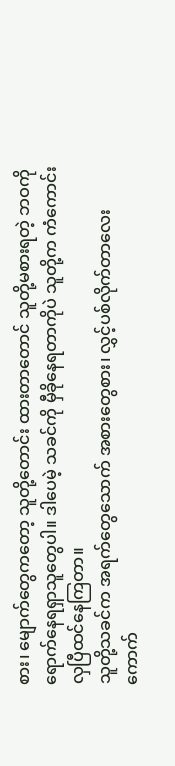စား၊ မျောက်တွေကတော့ သူတို့တောင်း ထားတာတောင် သူတို့မစားရတဲ့ ဘဝကိုရောက်နေရရှာသူတွေပါ။ ဒါပေမဲ့ သခင်ကို မှီခိုနေရတာကိုပဲ သူတို့က ကံကောင်းလှပြီထင်နေကြတာ။
သူတို့သခင်က အရက်တွေသောက် အစားတွေစား၊ လွှင့်ပစ်လိုက်တာလေး ကောက်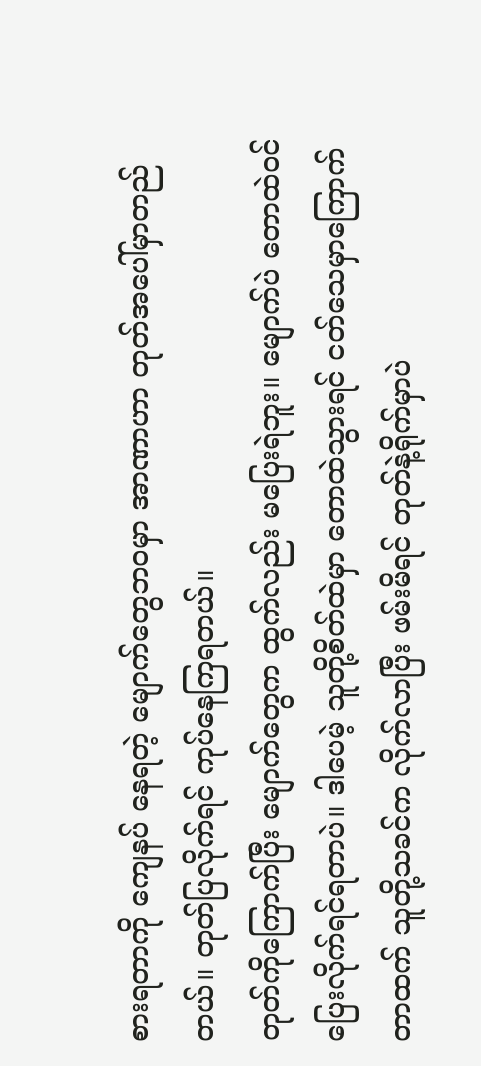စားရတာကို ကျေနပ် နေရတဲ့ မျောက်တွေဘဝမှာ အာဏာဟာ တုတ်အပေါ်မှာတည်တယ်။ တုတ်ပြလိုက်ရင် ကုပ်နေကြရတယ်။
တုတ်ကိုကြောက်ပြီး မျောက်တွေက ထွက်လည်း မပြေးရဲဘူး။ မျောက်ပဲ တောထဲဝင်ပြေးလိုက်ရင်ရတာပဲ။ ဒါပေမဲ့ သူတို့စိတ်ထဲမှာ တောထဲသွားရင် ငတ်သေမှာကြောက်တာထက် သူတို့သခင်က လိုက်လာပြီး ဖမ်းမိရင် တုတ်နဲ့ရိုက်မှာပဲ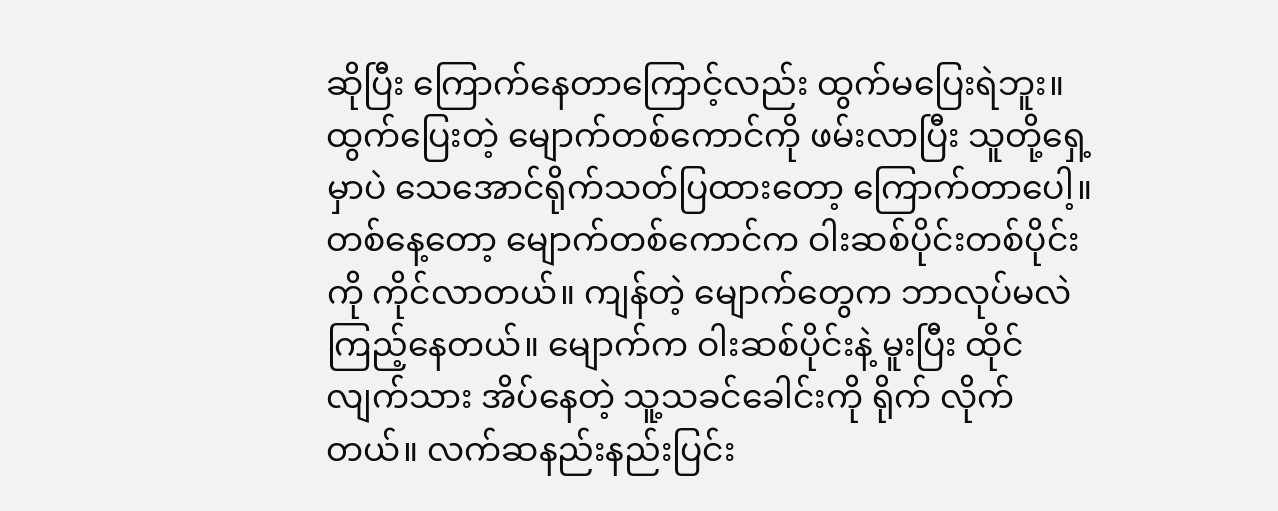ဆိုပြီး ကြောက်နေတာကြောင့်လည်း ထွက်မပြေးရဲဘူး။ ထွက်ပြေးတဲ့ မျောက်တစ်ကောင်ကို ဖမ်းလာပြီး သူတို့ရှေ့မှာပဲ သေအောင်ရိုက်သတ်ပြထားတော့ ကြောက်တာပေါ့။
တစ်နေ့တော့ မျောက်တစ်ကောင်က ဝါးဆစ်ပိုင်းတစ်ပိုင်းကို ကိုင်လာတယ်။ ကျန်တဲ့ မျောက်တွေက ဘာလုပ်မလဲ ကြည့်နေတယ်။ မျောက်က ဝါးဆစ်ပိုင်းနဲ့ မူးပြီး ထိုင်လျက်သား အိပ်နေတဲ့ သူ့သခင်ခေါင်းကို ရိုက် လိုက်တယ်။ လက်ဆနည်းနည်းပြင်း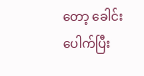တော့ ခေါင်းပေါက်ပြီး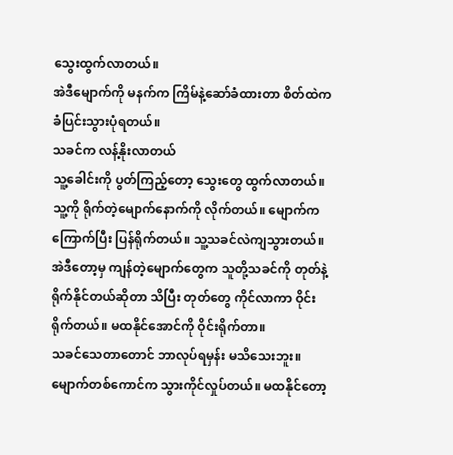သွေးထွက်လာတယ်။
အဲဒီမျောက်ကို မနက်က ကြိမ်နဲ့ဆော်ခံထားတာ စိတ်ထဲက ခံပြင်းသွားပုံရတယ်။
သခင်က လန့်နိုးလာတယ်
သူ့ခေါင်းကို ပွတ်ကြည့်တော့ သွေးတွေ ထွက်လာတယ်။ သူ့ကို ရိုက်တဲ့မျောက်နောက်ကို လိုက်တယ်။ မျောက်က ကြောက်ပြီး ပြန်ရိုက်တယ်။ သူ့သခင်လဲကျသွားတယ်။
အဲဒီတော့မှ ကျန်တဲ့မျောက်တွေက သူတို့သခင်ကို တုတ်နဲ့ ရိုက်နိုင်တယ်ဆိုတာ သိပြီး တုတ်တွေ ကိုင်လာကာ ဝိုင်းရိုက်တယ်။ မထနိုင်အောင်ကို ဝိုင်းရိုက်တာ။
သခင်သေတာတောင် ဘာလုပ်ရမှန်း မသိသေးဘူး။ မျောက်တစ်ကောင်က သွားကိုင်လှုပ်တယ်။ မထနိုင်တော့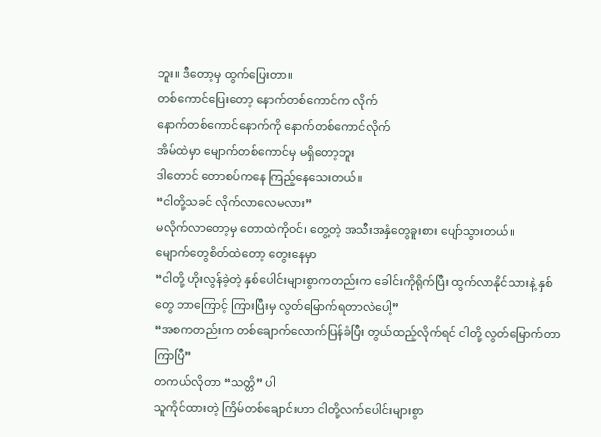ဘူး။ ဒီတော့မှ ထွက်ပြေးတာ။
တစ်ကောင်ပြေးတော့ နောက်တစ်ကောင်က လိုက်
နောက်တစ်ကောင်နောက်ကို နောက်တစ်ကောင်လိုက်
အိမ်ထဲမှာ မျောက်တစ်ကောင်မှ မရှိတော့ဘူး
ဒါတောင် တောစပ်ကနေ ကြည့်နေသေးတယ်။
“ငါတို့သခင် လိုက်လာလေမလား”
မလိုက်လာတော့မှ တောထဲကိုဝင်၊ တွေ့တဲ့ အသီးအနှံတွေခူးစား ပျော်သွားတယ်။
မျောက်တွေစိတ်ထဲတော့ တွေးနေမှာ
“ငါတို့ ဟိုးလွန်ခဲ့တဲ့ နှစ်ပေါင်းများစွာကတည်းက ခေါင်းကိုရိုက်ပြီး ထွက်လာနိုင်သားနဲ့ နှစ်တွေ ဘာကြောင့် ကြားပြီးမှ လွတ်မြောက်ရတာလဲပေါ့”
“အစကတည်းက တစ်ချောက်လောက်ပြန်ခံပြီး တွယ်ထည့်လိုက်ရင် ငါတို့ လွတ်မြောက်တာကြာပြီ”
တကယ်လိုတာ “သတ္တိ” ပါ
သူကိုင်ထားတဲ့ ကြိမ်တစ်ချောင်းဟာ ငါတို့လက်ပေါင်းများစွာ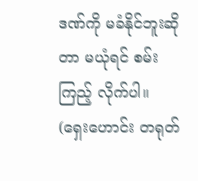ဒဏ်ကို မခံနိုင်ဘူးဆိုတာ မယုံရင် စမ်းကြည့် လိုက်ပါ။
(ရှေးဟောင်း တရုတ်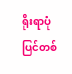ရိုးရာပုံပြင်တစ်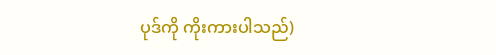ပုဒ်ကို ကိုးကားပါသည်)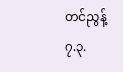တင်ညွန့်
၇.၃.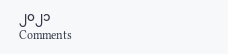၂၀၂၁
Comments